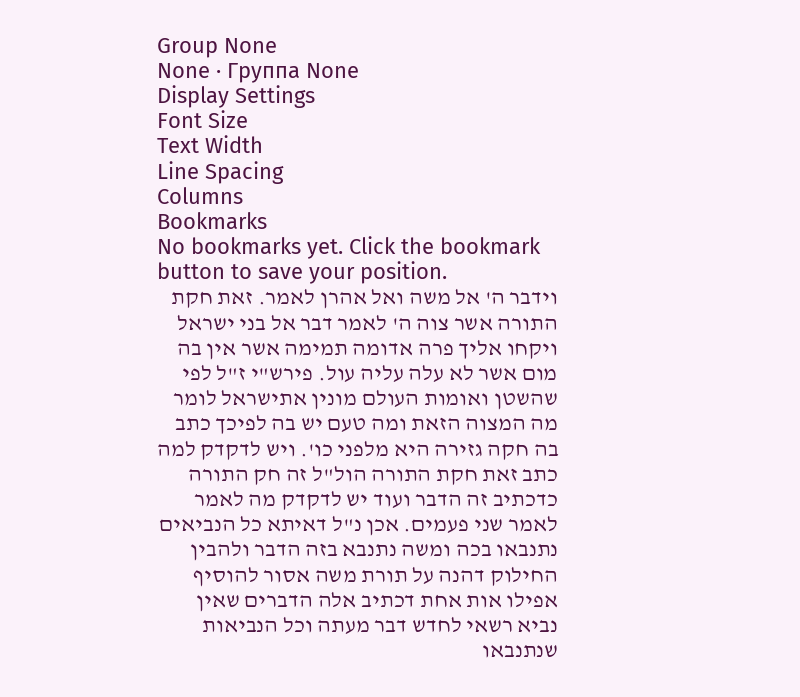Group None
None · Группа None
Display Settings
Font Size
Text Width
Line Spacing
Columns
Bookmarks
No bookmarks yet. Click the bookmark button to save your position.
וידבר ה' אל משה ואל אהרן לאמר. זאת חקת התורה אשר צוה ה' לאמר דבר אל בני ישראל ויקחו אליך פרה אדומה תמימה אשר אין בה מום אשר לא עלה עליה עול. פירש"י ז"ל לפי שהשטן ואומות העולם מונין אתישראל לומר מה המצוה הזאת ומה טעם יש בה לפיכך כתב בה חקה גזירה היא מלפני כו'. ויש לדקדק למה כתב זאת חקת התורה הול"ל זה חק התורה כדכתיב זה הדבר ועוד יש לדקדק מה לאמר לאמר שני פעמים. אכן נ"ל דאיתא כל הנביאים נתנבאו בכה ומשה נתנבא בזה הדבר ולהבין החילוק דהנה על תורת משה אסור להוסיף אפילו אות אחת דכתיב אלה הדברים שאין נביא רשאי לחדש דבר מעתה וכל הנביאות שנתנבאו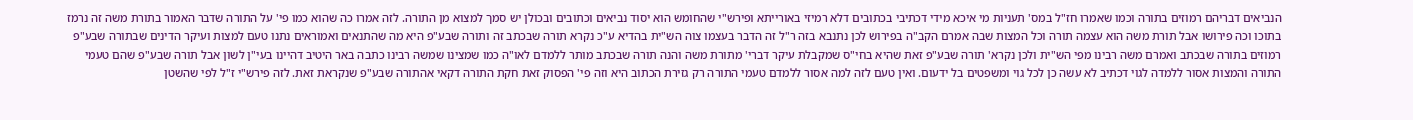הנביאים דבריהם רמוזים בתורה וכמו שאמרו חז"ל במס' תעניות מי איכא מידי דכתיבי בכתובים דלא רמיזי באורייתא ופירש"י שהחומש הוא יסוד נביאים וכתובים ובכולן יש סמך למצוא מן התורה. לזה אמרו כה שהוא כמו פי' על התורה שדבר האמור בתורת משה זה נרמז בתוכו וכה פירושו אבל תורת משה הוא עצמה תורה וכל המצות שבה אמרם הקב"ה בפירוש לכן נתנבא בזה ר"ל זה הדבר בעצמו צוה הש"ית בהדיא ע"כ נקרא תורה שבכתב זה ותורה שבע"פ היא מה שהתנאים ואמוראים נתנו טעם למצות ועיקר הדינים שבתורה שבע"פ רמוזים בתורה שבכתב ואמרם משה רבינו מפי הש"ית ולכן נקרא' תורה שבע"פ זאת שהיא בחי"ס שמקבלת עיקר דברי' מתורת משה והנה תורה שבכתב מותר ללמדם לאו"ה כמו שמצינו שמשה רבינו כתבה באר היטיב דהיינו בעי"ן לשון אבל תורה שבע"פ שהם טעמי התורה והמצות אסור ללמדה לגוי דכתיב לא עשה כן לכל גוי ומשפטים בל ידעום. ואין טעם לזה למה אסור ללמדם טעמי התורה רק גזירת הכתוב היא וזה פי' הפסוק זאת חקת התורה דקאי אהתורה שבע"פ שנקראת זאת. לזה פירש"י ז"ל לפי שהשטן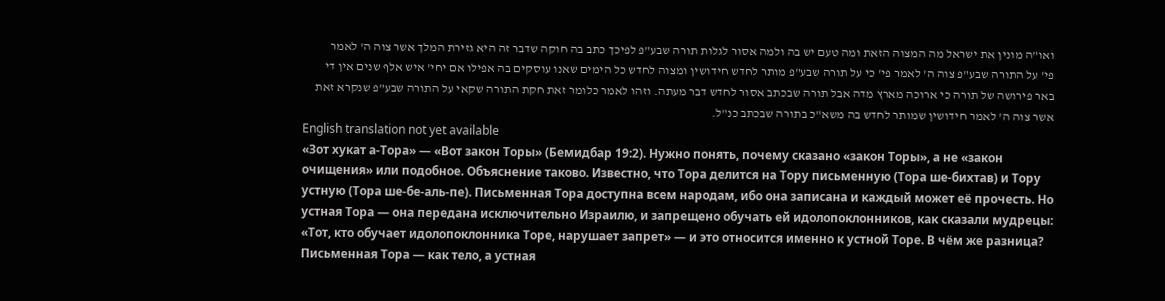ואו"ה מונין את ישראל מה המצוה הזאת ומה טעם יש בה ולמה אסור לגלות תורה שבע"פ לפיכך כתב בה חוקה שדבר זה היא גזירת המלך אשר צוה ה' לאמר פי' על התורה שבע"פ צוה ה' לאמר פי' כי על תורה שבע"פ מותר לחדש חידושין ומצוה לחדש כל הימים שאנו עוסקים בה אפילו אם יחי' איש אלף שנים אין די באר פירושה של תורה כי ארוכה מארץ מדה אבל תורה שבכתב אסור לחדש דבר מעתה. וזהו לאמר כלומר זאת חקת התורה שקאי על התורה שבע"פ שנקרא זאת אשר צוה ה' לאמר חידושין שמותר לחדש בה משא"כ בתורה שבכתב כנ"ל.
English translation not yet available
«Зот хукат а-Тора» — «Вот закон Торы» (Бемидбар 19:2). Нужно понять, почему сказано «закон Торы», а не «закон очищения» или подобное. Объяснение таково. Известно, что Тора делится на Тору письменную (Тора ше-бихтав) и Тору устную (Тора ше-бе-аль-пе). Письменная Тора доступна всем народам, ибо она записана и каждый может её прочесть. Но устная Тора — она передана исключительно Израилю, и запрещено обучать ей идолопоклонников, как сказали мудрецы: «Тот, кто обучает идолопоклонника Торе, нарушает запрет» — и это относится именно к устной Торе. В чём же разница? Письменная Тора — как тело, а устная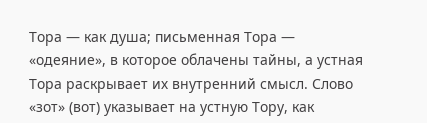Тора — как душа; письменная Тора — «одеяние», в которое облачены тайны, а устная Тора раскрывает их внутренний смысл. Слово «зот» (вот) указывает на устную Тору, как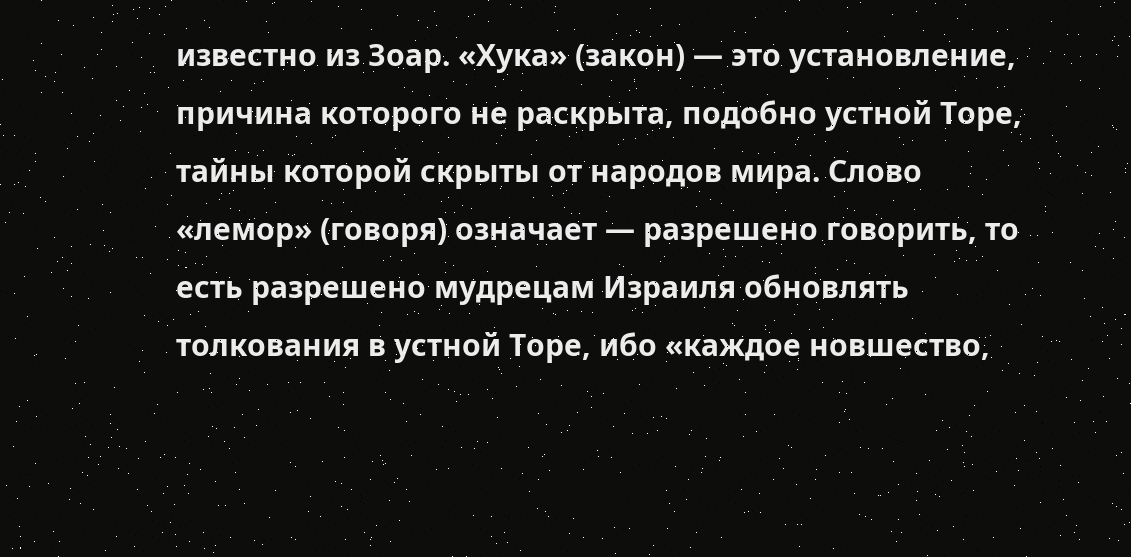известно из Зоар. «Хука» (закон) — это установление, причина которого не раскрыта, подобно устной Торе, тайны которой скрыты от народов мира. Слово «лемор» (говоря) означает — разрешено говорить, то есть разрешено мудрецам Израиля обновлять толкования в устной Торе, ибо «каждое новшество,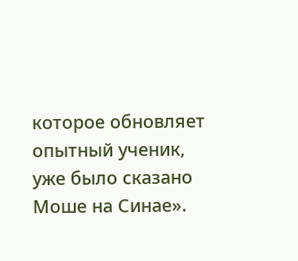которое обновляет опытный ученик, уже было сказано Моше на Синае».